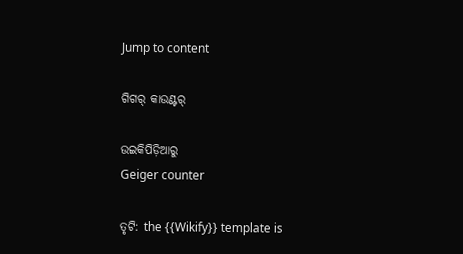Jump to content

ଗିଗର୍ କାଉଣ୍ଟର୍

ଉଇକିପିଡ଼ିଆ‌ରୁ
Geiger counter

ତୃଟି: the {{Wikify}} template is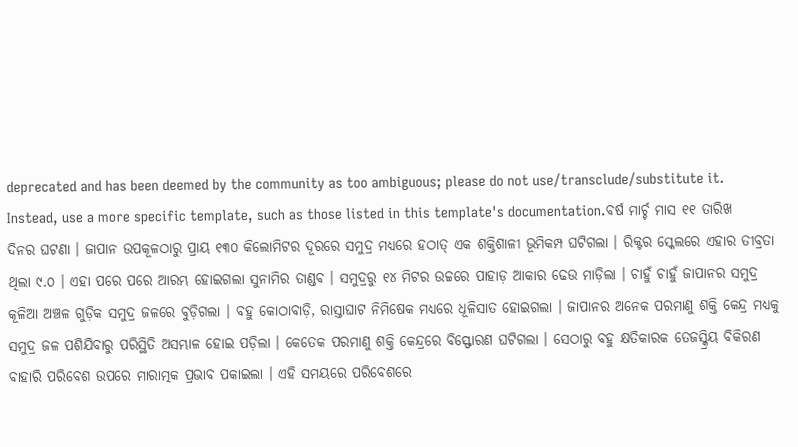deprecated and has been deemed by the community as too ambiguous; please do not use/transclude/substitute it. Instead, use a more specific template, such as those listed in this template's documentation.ବର୍ଷ ମାର୍ଚ୍ଚ ମାସ ୧୧ ତାରିଖ ଦିନର ଘଟଣା । ଜାପାନ ଉପକୂଳଠାରୁ ପ୍ରାୟ ୧୩୦ କିଲୋମିଟର ଦୂରରେ ସମୁଦ୍ର ମଧ୍ୟରେ ହଠାତ୍ ଏକ ଶକ୍ତିଶାଳୀ ଭୂମିକମ୍ପ ଘଟିଗଲା । ରିକ୍ଟର ସ୍କେଲରେ ଏହାର ତୀବ୍ରତା ଥିଲା ୯.୦ । ଏହା ପରେ ପରେ ଆରମ୍ଭ ହୋଇଗଲା ସୁନାମିର ତାଣ୍ଡବ । ସମୁଦ୍ରରୁ ୧୪ ମିଟର ଉଚ୍ଚରେ ପାହାଡ଼ ଆକାର ଢେଉ ମାଡ଼ିଲା । ଚାହୁଁ ଚାହୁଁ ଜାପାନର ସମୁଦ୍ର କୂଳିଆ ଅଞ୍ଚଳ ଗୁଡ଼ିକ ସମୁଦ୍ର ଜଳରେ ବୁଡ଼ିଗଲା । ବହୁ କୋଠାବାଡ଼ି, ରାସ୍ତାଘାଟ ନିମିଷେକ ମଧ୍ୟରେ ଧୂଳିସାତ ହୋଇଗଲା । ଜାପାନର ଅନେକ ପରମାଣୁ ଶକ୍ତି କେନ୍ଦ୍ର ମଧ୍ୟକୁ ସମୁଦ୍ର ଜଳ ପଶିଯିବାରୁ ପରିସ୍ଥିତି ଅସମ୍ଭାଳ ହୋଇ ପଡ଼ିଲା । କେତେକ ପରମାଣୁ ଶକ୍ତି କେନ୍ଦ୍ରରେ ବିସ୍ଫୋରଣ ଘଟିଗଲା । ସେଠାରୁ ବହୁ କ୍ଷତିକାରକ ତେଜସ୍କ୍ରିୟ ବିକିରଣ ବାହାରି ପରିବେଶ ଉପରେ ମାରାତ୍ମକ ପ୍ରଭାବ ପକାଇଲା । ଏହି ସମୟରେ ପରିବେଶରେ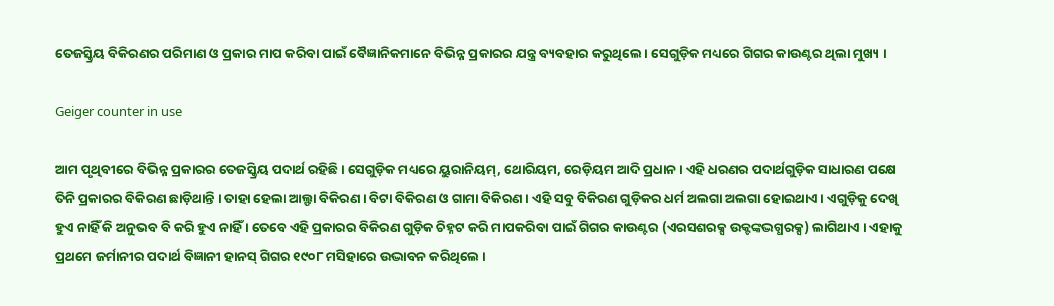ତେଜସ୍କ୍ରିୟ ବିକିରଣର ପରିମାଣ ଓ ପ୍ରକାର ମାପ କରିବା ପାଇଁ ବୈଜ୍ଞାନିକମାନେ ବିଭିନ୍ନ ପ୍ରକାରର ଯନ୍ତ୍ର ବ୍ୟବହାର କରୁଥିଲେ । ସେଗୁଡ଼ିକ ମଧ୍ୟରେ ଗିଗର କାଉଣ୍ଟର ଥିଲା ମୁଖ୍ୟ ।

Geiger counter in use

ଆମ ପୃଥିବୀରେ ବିଭିନ୍ନ ପ୍ରକାରର ତେଜସ୍କ୍ରିୟ ପଦାର୍ଥ ରହିଛି । ସେଗୁଡ଼ିକ ମଧ୍ୟରେ ୟୁରାନିୟମ୍, ଥୋରିୟମ, ରେଡ଼ିୟମ ଆଦି ପ୍ରଧାନ । ଏହି ଧରଣର ପଦାର୍ଥଗୁଡ଼ିକ ସାଧାରଣ ପକ୍ଷେ ତିନି ପ୍ରକାରର ବିକିରଣ ଛାଡ଼ିଥାନ୍ତି । ତାହା ହେଲା ଆଲ୍ଫା ବିକିରଣ । ବିଟା ବିକିରଣ ଓ ଗାମା ବିକିରଣ । ଏହି ସବୁ ବିକିରଣ ଗୁଡ଼ିକର ଧର୍ମ ଅଲଗା ଅଲଗା ହୋଇଥାଏ । ଏଗୁଡ଼ିକୁ ଦେଖି ହୁଏ ନାହିଁ କି ଅନୁଭବ ବି କରି ହୁଏ ନାହିଁ । ତେବେ ଏହି ପ୍ରକାରର ବିକିରଣ ଗୁଡ଼ିକ ଚିହ୍ନଟ କରି ମାପକରିବା ପାଇଁ ଗିଗର କାଉଣ୍ଟର (ଏରସଶରକ୍ସ ଉକ୍ଟଙ୍କଦ୍ଭଗ୍ଧରକ୍ସ) ଲାଗିଥାଏ । ଏହାକୁ ପ୍ରଥମେ ଜର୍ମାନୀର ପଦାର୍ଥ ବିଜ୍ଞାନୀ ହାନସ୍ ଗିଗର ୧୯୦୮ ମସିହାରେ ଉଦ୍ଭାବନ କରିଥିଲେ ।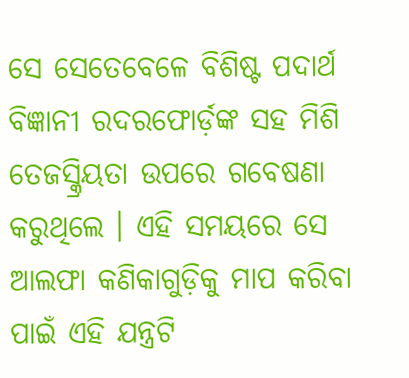ସେ ସେତେବେଳେ ବିଶିଷ୍ଟ ପଦାର୍ଥ ବିଜ୍ଞାନୀ ରଦରଫୋର୍ଡ଼ଙ୍କ ସହ ମିଶି ତେଜସ୍କ୍ରିୟତା ଉପରେ ଗବେଷଣା କରୁଥିଲେ । ଏହି ସମୟରେ ସେ ଆଲଫା କଣିକାଗୁଡ଼ିକୁ ମାପ କରିବା ପାଇଁ ଏହି ଯନ୍ତ୍ରଟି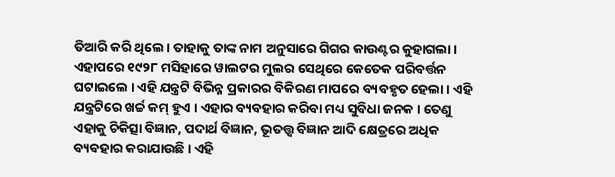ତିଆରି କରି ଥିଲେ । ତାହାକୁ ତାଙ୍କ ନାମ ଅନୁସାରେ ଗିଗର କାଉଣ୍ଟର କୁହାଗଲା । ଏହାପରେ ୧୯୨୮ ମସିହାରେ ୱାଲଟର ମୁଲର ସେଥିରେ କେତେକ ପରିବର୍ତ୍ତନ ଘଟାଇଲେ । ଏହି ଯନ୍ତ୍ରଟି ବିଭିନ୍ନ ପ୍ରକାରର ବିକିରଣ ମାପରେ ବ୍ୟବହୃତ ହେଲା । ଏହି ଯନ୍ତ୍ରଟିରେ ଖର୍ଚ୍ଚ କମ୍ ହୁଏ । ଏହାର ବ୍ୟବହାର କରିବା ମଧ୍ୟ ସୁବିଧା ଜନକ । ତେଣୁ ଏହାକୁ ଚିକିତ୍ସା ବିଜ୍ଞାନ, ପଦାର୍ଥ ବିଜ୍ଞାନ, ଭୂତତ୍ତ୍ୱ ବିଜ୍ଞାନ ଆଦି କ୍ଷେତ୍ରରେ ଅଧିକ ବ୍ୟବହାର କରାଯାଉଛି । ଏହି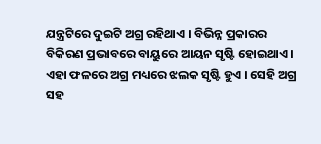ଯନ୍ତ୍ରଟିରେ ଦୁଇଟି ଅଗ୍ର ରହିଥାଏ । ବିଭିନ୍ନ ପ୍ରକାରର ବିକିରଣ ପ୍ରଭାବରେ ବାୟୁରେ ଆୟନ ସୃଷ୍ଟି ହୋଇଥାଏ । ଏହା ଫଳରେ ଅଗ୍ର ମଧ୍ୟରେ ଝଲକ ସୃଷ୍ଟି ହୁଏ । ସେହି ଅଗ୍ର ସହ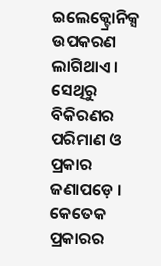ଇଲେକ୍ଟ୍ରୋନିକ୍ସ ଉପକରଣ ଲାଗିଥାଏ । ସେଥିରୁ ବିକିରଣର ପରିମାଣ ଓ ପ୍ରକାର ଜଣାପଡ଼େ । କେତେକ ପ୍ରକାରର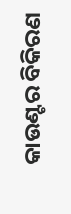କାଉଣ୍ଟର ବିକିରଣ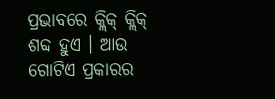ପ୍ରଭାବରେ କ୍ଲିକ୍ କ୍ଲିକ୍ ଶବ୍ଦ ହୁଏ । ଆଉ ଗୋଟିଏ ପ୍ରକାରର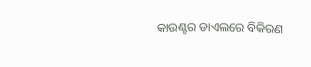କାଉଣ୍ଟର ଡାଏଲରେ ବିକିରଣ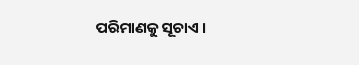ପରିମାଣକୁ ସୂଚାଏ ।